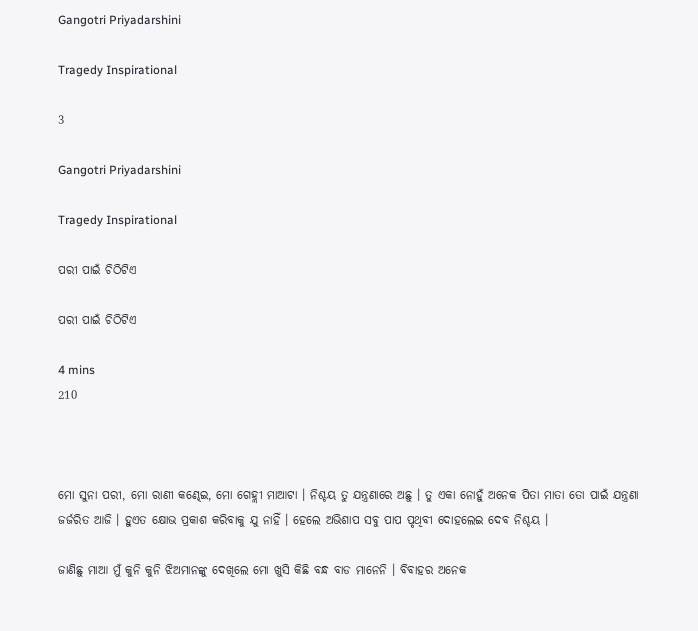Gangotri Priyadarshini

Tragedy Inspirational

3

Gangotri Priyadarshini

Tragedy Inspirational

ପରୀ ପାଇଁ ଚିଠିଟିଏ

ପରୀ ପାଇଁ ଚିଠିଟିଏ

4 mins
210



ମୋ ସୁନା ପରୀ, ମୋ ରାଣୀ କଣ୍ଢେଇ, ମୋ ଗେହ୍ଲୀ ମାଆଟା । ନିଶ୍ଚୟ ତୁ ଯନ୍ତ୍ରଣାରେ ଅଛୁ । ତୁ ଏକା ନୋହୁଁ ଅନେକ ପିତା ମାତା ତୋ ପାଇଁ ଯନ୍ତ୍ରଣା ଜର୍ଜରିତ ଆଜି । ହୁଏତ କ୍ଷୋଭ ପ୍ରକାଶ କରିବାକୁ ଯୁ ନାହିଁ । ହେଲେ ଅଭିଶାପ ସବୁ ପାପ ପୃଥିବୀ ଦୋହଲେଇ ଦେବ ନିଶ୍ଚୟ ।

ଜାଣିଛୁ ମାଆ ମୁଁ କୁନି କୁନି ଝିଅମାନଙ୍କୁ ଦେଖିଲେ ମୋ ଖୁସି କିଛି ବନ୍ଧ ବାଡ ମାନେନି । ବିବାହର ଅନେକ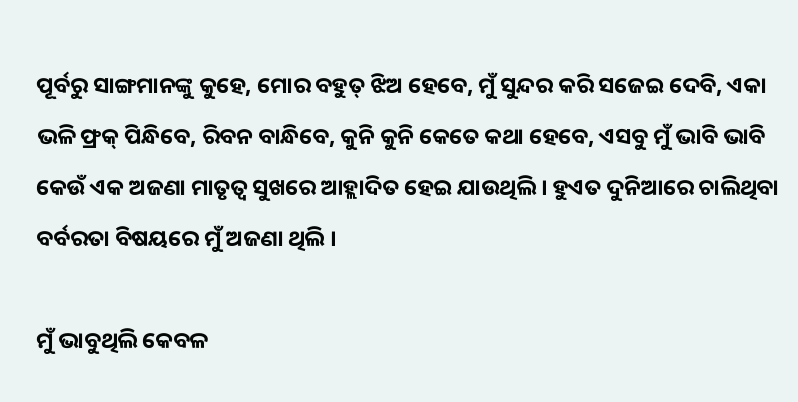ପୂର୍ବରୁ ସାଙ୍ଗମାନଙ୍କୁ କୁହେ, ମୋର ବହୁତ୍ ଝିଅ ହେବେ, ମୁଁ ସୁନ୍ଦର କରି ସଜେଇ ଦେବି, ଏକା ଭଳି ଫ୍ରକ୍ ପିନ୍ଧିବେ, ରିବନ ବାନ୍ଧିବେ, କୁନି କୁନି କେତେ କଥା ହେବେ, ଏସବୁ ମୁଁ ଭାବି ଭାବି କେଉଁ ଏକ ଅଜଣା ମାତୃତ୍ଵ ସୁଖରେ ଆହ୍ଲାଦିତ ହେଇ ଯାଉଥିଲି । ହୁଏତ ଦୁନିଆରେ ଚାଲିଥିବା ବର୍ବରତା ବିଷୟରେ ମୁଁ ଅଜଣା ଥିଲି ।

ମୁଁ ଭାବୁଥିଲି କେବଳ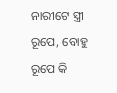ନାରୀଟେ ସ୍ତ୍ରୀ ରୂପେ, ବୋହୁ ରୂପେ କି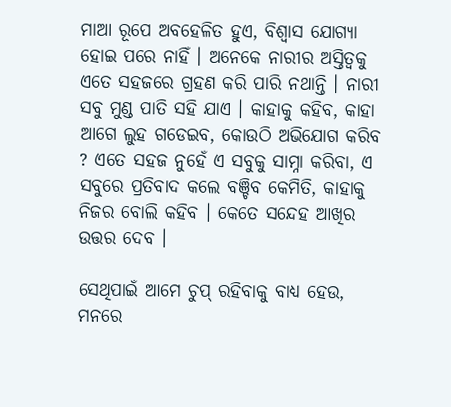ମାଆ ରୂପେ ଅବହେଳିତ ହୁଏ, ବିଶ୍ୱାସ ଯୋଗ୍ୟା ହୋଇ ପରେ ନାହିଁ । ଅନେକେ ନାରୀର ଅସ୍ତିତ୍ୱକୁ ଏତେ ସହଜରେ ଗ୍ରହଣ କରି ପାରି ନଥାନ୍ତି । ନାରୀ ସବୁ ମୁଣ୍ଡ ପାତି ସହି ଯାଏ । କାହାକୁ କହିବ, କାହା ଆଗେ ଲୁହ ଗଡେଇବ, କୋଉଠି ଅଭିଯୋଗ କରିବ ? ଏତେ ସହଜ ନୁହେଁ ଏ ସବୁକୁ ସାମ୍ନା କରିବା, ଏ ସବୁରେ ପ୍ରତିବାଦ କଲେ ବଞ୍ଚିବ କେମିତି, କାହାକୁ ନିଜର ବୋଲି କହିବ । କେତେ ସନ୍ଦେହ ଆଖିର ଉତ୍ତର ଦେବ ।

ସେଥିପାଇଁ ଆମେ ଚୁପ୍ ରହିବାକୁ ବାଧ୍ୟ ହେଉ, ମନରେ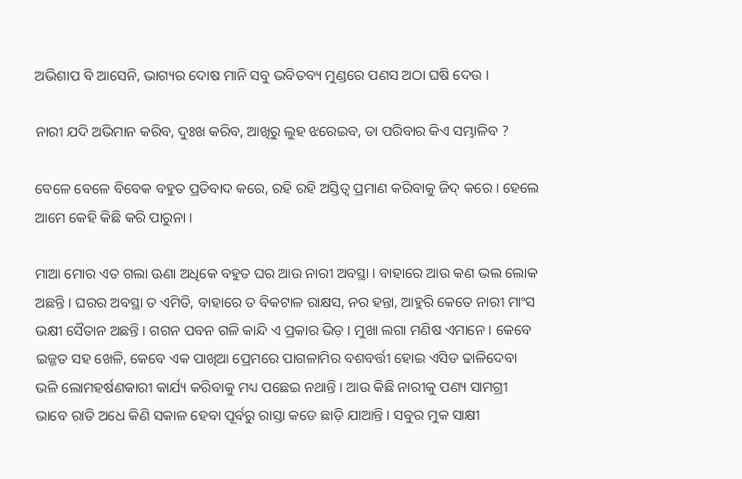ଅଭିଶାପ ବି ଆସେନି, ଭାଗ୍ୟର ଦୋଷ ମାନି ସବୁ ଭବିତବ୍ୟ ମୁଣ୍ଡରେ ପଣସ ଅଠା ଘଷି ଦେଉ ।

ନାରୀ ଯଦି ଅଭିମାନ କରିବ, ଦୁଃଖ କରିବ, ଆଖିରୁ ଲୁହ ଝରେଇବ, ତା ପରିବାର କିଏ ସମ୍ଭାଳିବ ?

ବେଳେ ବେଳେ ବିବେକ ବହୁତ ପ୍ରତିବାଦ କରେ, ରହି ରହି ଅସ୍ତିତ୍ୱ ପ୍ରମାଣ କରିବାକୁ ଜିଦ୍ କରେ । ହେଲେ ଆମେ କେହି କିଛି କରି ପାରୁନା ।

ମାଆ ମୋର ଏତ ଗଲା ଊଣା ଅଧିକେ ବହୁତ ଘର ଆଉ ନାରୀ ଅବସ୍ଥା । ବାହାରେ ଆଉ କଣ ଭଲ ଲୋକ ଅଛନ୍ତି । ଘରର ଅବସ୍ଥା ତ ଏମିତି, ବାହାରେ ତ ବିକଟାଳ ରାକ୍ଷସ, ନର ହନ୍ତା, ଆହୁରି କେତେ ନାରୀ ମାଂସ ଭକ୍ଷୀ ସୈତାନ ଅଛନ୍ତି । ଗଗନ ପବନ ଗଳି କାନ୍ଦି ଏ ପ୍ରକାର ଭିଡ଼ । ମୁଖା ଲଗା ମଣିଷ ଏମାନେ । କେବେ ଇଜ୍ଜତ ସହ ଖେଳି, କେବେ ଏକ ପାଖିଆ ପ୍ରେମରେ ପାଗଳାମିର ବଶବର୍ତ୍ତୀ ହୋଇ ଏସିଡ ଢାଳିଦେବା ଭଳି ଲୋମହର୍ଷଣକାରୀ କାର୍ଯ୍ୟ କରିବାକୁ ମଧ୍ୟ ପଛେଇ ନଥାନ୍ତି । ଆଉ କିଛି ନାରୀକୁ ପଣ୍ୟ ସାମଗ୍ରୀ ଭାବେ ରାତି ଅଧେ କିଣି ସକାଳ ହେବା ପୂର୍ବରୁ ରାସ୍ତା କଡେ ଛାଡ଼ି ଯାଆନ୍ତି । ସବୁର ମୁକ ସାକ୍ଷୀ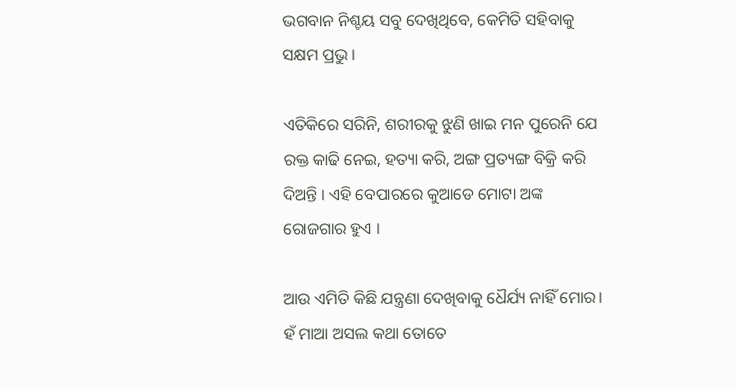ଭଗବାନ ନିଶ୍ଚୟ ସବୁ ଦେଖିଥିବେ, କେମିତି ସହିବାକୁ ସକ୍ଷମ ପ୍ରଭୁ ।

ଏତିକିରେ ସରିନି, ଶରୀରକୁ ଝୁଣି ଖାଇ ମନ ପୁରେନି ଯେ ରକ୍ତ କାଢି ନେଇ, ହତ୍ୟା କରି, ଅଙ୍ଗ ପ୍ରତ୍ୟଙ୍ଗ ବିକ୍ରି କରି ଦିଅନ୍ତି । ଏହି ବେପାରରେ କୁଆଡେ ମୋଟା ଅଙ୍କ ରୋଜଗାର ହୁଏ ।

ଆଉ ଏମିତି କିଛି ଯନ୍ତ୍ରଣା ଦେଖିବାକୁ ଧୈର୍ଯ୍ୟ ନାହିଁ ମୋର। ହଁ ମାଆ ଅସଲ କଥା ତୋତେ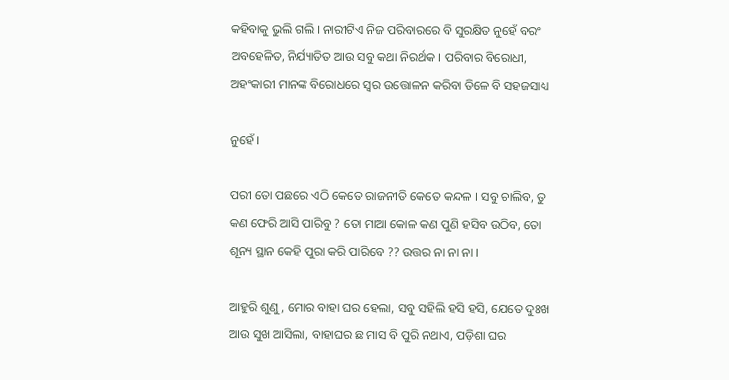କହିବାକୁ ଭୁଲି ଗଲି । ନାରୀଟିଏ ନିଜ ପରିବାରରେ ବି ସୁରକ୍ଷିତ ନୁହେଁ ବରଂ ଅବହେଳିତ, ନିର୍ଯ୍ୟାତିତ ଆଉ ସବୁ କଥା ନିରର୍ଥକ । ପରିବାର ବିରୋଧୀ, ଅହଂକାରୀ ମାନଙ୍କ ବିରୋଧରେ ସ୍ୱର ଉତ୍ତୋଳନ କରିବା ତିଳେ ବି ସହଜସାଧ୍ୟ

ନୁହେଁ ।

ପରୀ ତୋ ପଛରେ ଏଠି କେତେ ରାଜନୀତି କେତେ କନ୍ଦଳ । ସବୁ ଚାଲିବ, ତୁ କଣ ଫେରି ଆସି ପାରିବୁ ? ତୋ ମାଆ କୋଳ କଣ ପୁଣି ହସିବ ଉଠିବ, ତୋ ଶୂନ୍ୟ ସ୍ଥାନ କେହି ପୁରା କରି ପାରିବେ ?? ଉତ୍ତର ନା ନା ନା ।

ଆହୁରି ଶୁଣୁ, ମୋର ବାହା ଘର ହେଲା, ସବୁ ସହିଲି ହସି ହସି, ଯେତେ ଦୁଃଖ ଆଉ ସୁଖ ଆସିଲା, ବାହାଘର ଛ ମାସ ବି ପୁରି ନଥାଏ, ପଡ଼ିଶା ଘର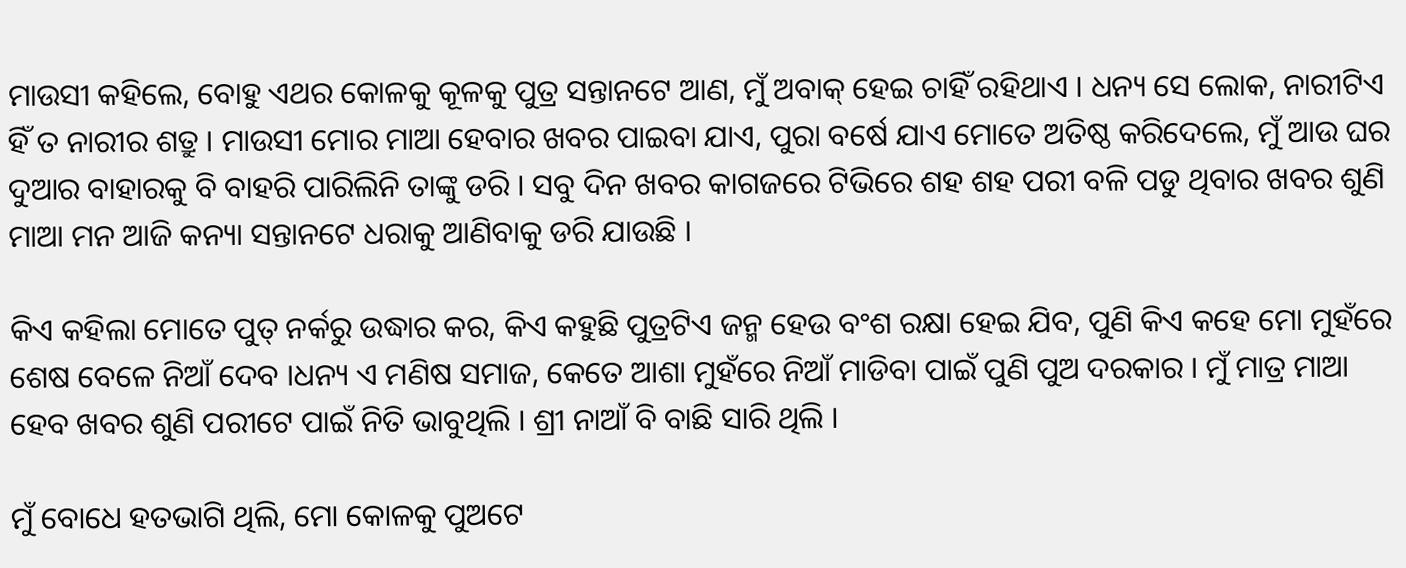ମାଉସୀ କହିଲେ, ବୋହୁ ଏଥର କୋଳକୁ କୂଳକୁ ପୁତ୍ର ସନ୍ତାନଟେ ଆଣ, ମୁଁ ଅବାକ୍ ହେଇ ଚାହିଁ ରହିଥାଏ । ଧନ୍ୟ ସେ ଲୋକ, ନାରୀଟିଏ ହିଁ ତ ନାରୀର ଶତ୍ରୁ । ମାଉସୀ ମୋର ମାଆ ହେବାର ଖବର ପାଇବା ଯାଏ, ପୁରା ବର୍ଷେ ଯାଏ ମୋତେ ଅତିଷ୍ଠ କରିଦେଲେ, ମୁଁ ଆଉ ଘର ଦୁଆର ବାହାରକୁ ବି ବାହରି ପାରିଲିନି ତାଙ୍କୁ ଡରି । ସବୁ ଦିନ ଖବର କାଗଜରେ ଟିଭିରେ ଶହ ଶହ ପରୀ ବଳି ପଡୁ ଥିବାର ଖବର ଶୁଣି ମାଆ ମନ ଆଜି କନ୍ୟା ସନ୍ତାନଟେ ଧରାକୁ ଆଣିବାକୁ ଡରି ଯାଉଛି ।

କିଏ କହିଲା ମୋତେ ପୁତ୍ ନର୍କରୁ ଉଦ୍ଧାର କର, କିଏ କହୁଛି ପୁତ୍ରଟିଏ ଜନ୍ମ ହେଉ ବଂଶ ରକ୍ଷା ହେଇ ଯିବ, ପୁଣି କିଏ କହେ ମୋ ମୁହଁରେ ଶେଷ ବେଳେ ନିଆଁ ଦେବ ।ଧନ୍ୟ ଏ ମଣିଷ ସମାଜ, କେତେ ଆଶା ମୁହଁରେ ନିଆଁ ମାଡିବା ପାଇଁ ପୁଣି ପୁଅ ଦରକାର । ମୁଁ ମାତ୍ର ମାଆ ହେବ ଖବର ଶୁଣି ପରୀଟେ ପାଇଁ ନିତି ଭାବୁଥିଲି । ଶ୍ରୀ ନାଆଁ ବି ବାଛି ସାରି ଥିଲି ।

ମୁଁ ବୋଧେ ହତଭାଗି ଥିଲି, ମୋ କୋଳକୁ ପୁଅଟେ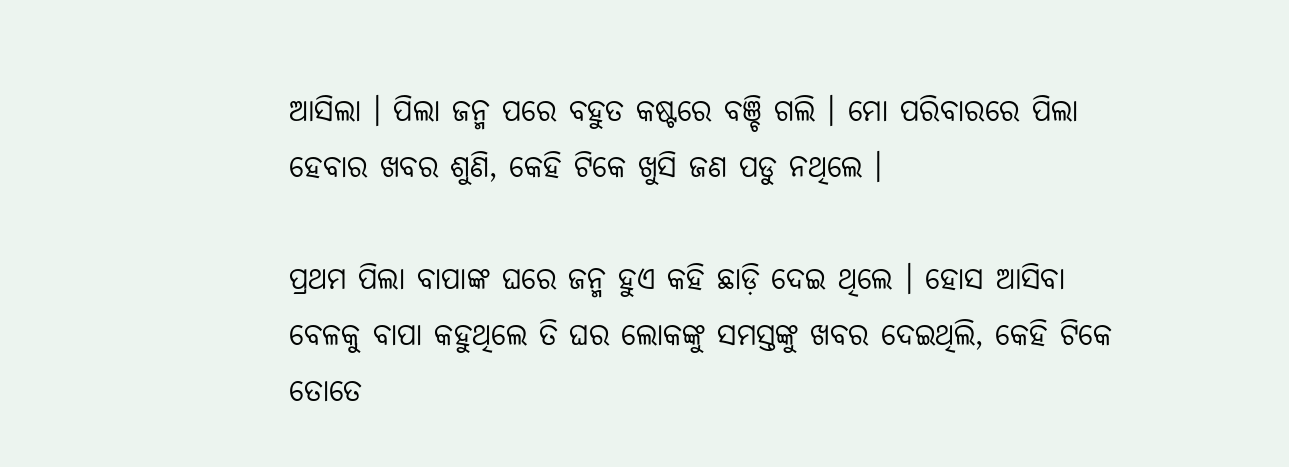ଆସିଲା । ପିଲା ଜନ୍ମ ପରେ ବହୁତ କଷ୍ଟରେ ବଞ୍ଚି ଗଲି । ମୋ ପରିବାରରେ ପିଲା ହେବାର ଖବର ଶୁଣି, କେହି ଟିକେ ଖୁସି ଜଣ ପଡୁ ନଥିଲେ ।

ପ୍ରଥମ ପିଲା ବାପାଙ୍କ ଘରେ ଜନ୍ମ ହୁଏ କହି ଛାଡ଼ି ଦେଇ ଥିଲେ । ହୋସ ଆସିବା ବେଳକୁ ବାପା କହୁଥିଲେ ତି ଘର ଲୋକଙ୍କୁ ସମସ୍ତଙ୍କୁ ଖବର ଦେଇଥିଲି, କେହି ଟିକେ ତୋତେ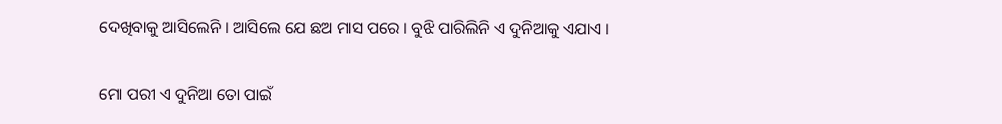ଦେଖିବାକୁ ଆସିଲେନି । ଆସିଲେ ଯେ ଛଅ ମାସ ପରେ । ବୁଝି ପାରିଲିନି ଏ ଦୁନିଆକୁ ଏଯାଏ ।

ମୋ ପରୀ ଏ ଦୁନିଆ ତୋ ପାଇଁ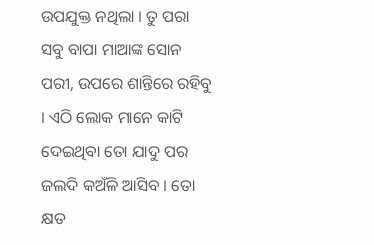ଉପଯୁକ୍ତ ନଥିଲା । ତୁ ପରା ସବୁ ବାପା ମାଆଙ୍କ ସୋନ ପରୀ, ଉପରେ ଶାନ୍ତିରେ ରହିବୁ । ଏଠି ଲୋକ ମାନେ କାଟି ଦେଇଥିବା ତୋ ଯାଦୁ ପର ଜଲଦି କଅଁଳି ଆସିବ । ତୋ କ୍ଷତ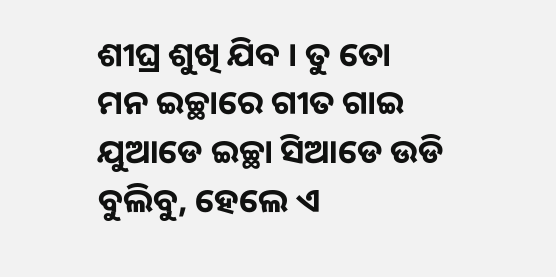ଶୀଘ୍ର ଶୁଖି ଯିବ । ତୁ ତୋ ମନ ଇଚ୍ଛାରେ ଗୀତ ଗାଇ ଯୁଆଡେ ଇଚ୍ଛା ସିଆଡେ ଉଡି ବୁଲିବୁ, ହେଲେ ଏ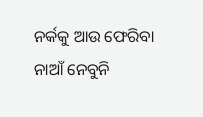ନର୍କକୁ ଆଉ ଫେରିବା ନାଆଁ ନେବୁନି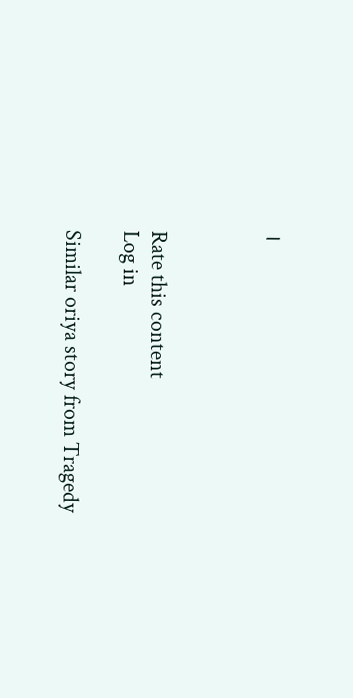।



Rate this content
Log in

Similar oriya story from Tragedy